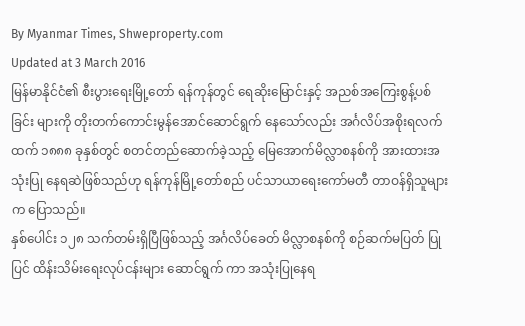By Myanmar Times, Shweproperty.com
Updated at 3 March 2016
မြန်မာနိုင်ငံ၏ စီးပွားရေးမြို့တော် ရန်ကုန်တွင် ရေဆိုးမြောင်းနှင့် အညစ်အကြေးစွန့်ပစ်ခြင်း များကို တိုးတက်ကောင်းမွန်အောင်ဆောင်ရွက် နေသော်လည်း အင်္ဂလိပ်အစိုးရလက်ထက် ၁၈၈၈ ခုနှစ်တွင် စတင်တည်ဆောက်ခဲ့သည့် မြေအောက်မိလ္လာစနစ်ကို အားထားအသုံးပြု နေရဆဲဖြစ်သည်ဟု ရန်ကုန်မြို့တော်စည် ပင်သာယာရေးကော်မတီ တာဝန်ရှိသူများက ပြောသည်။
နှစ်ပေါင်း ၁၂၈ သက်တမ်းရှိပြီဖြစ်သည့် အင်္ဂလိပ်ခေတ် မိလ္လာစနစ်ကို စဉ်ဆက်မပြတ် ပြုပြင် ထိန်းသိမ်းရေးလုပ်ငန်းများ ဆောင်ရွက် ကာ အသုံးပြုနေရ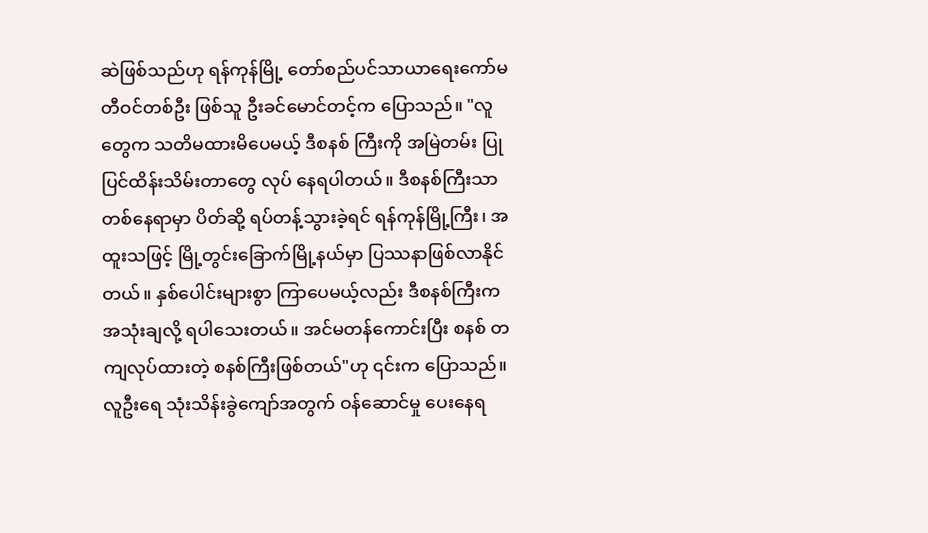ဆဲဖြစ်သည်ဟု ရန်ကုန်မြို့ တော်စည်ပင်သာယာရေးကော်မတီဝင်တစ်ဦး ဖြစ်သူ ဦးခင်မောင်တင့်က ပြောသည်။ "လူတွေက သတိမထားမိပေမယ့် ဒီစနစ် ကြီးကို အမြဲတမ်း ပြုပြင်ထိန်းသိမ်းတာတွေ လုပ် နေရပါတယ်။ ဒီစနစ်ကြီးသာ တစ်နေရာမှာ ပိတ်ဆို့ ရပ်တန့်သွားခဲ့ရင် ရန်ကုန်မြို့ကြီး၊ အထူးသဖြင့် မြို့တွင်းခြောက်မြို့နယ်မှာ ပြဿနာဖြစ်လာနိုင်တယ်။ နှစ်ပေါင်းများစွာ ကြာပေမယ့်လည်း ဒီစနစ်ကြီးက အသုံးချလို့ ရပါသေးတယ်။ အင်မတန်ကောင်းပြီး စနစ် တကျလုပ်ထားတဲ့ စနစ်ကြီးဖြစ်တယ်"ဟု ၎င်းက ပြောသည်။ လူဦးရေ သုံးသိန်းခွဲကျော်အတွက် ဝန်ဆောင်မှု ပေးနေရ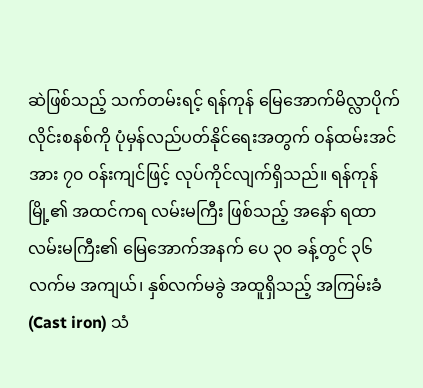ဆဲဖြစ်သည့် သက်တမ်းရင့် ရန်ကုန် မြေအောက်မိလ္လာပိုက်လိုင်းစနစ်ကို ပုံမှန်လည်ပတ်နိုင်ရေးအတွက် ဝန်ထမ်းအင်အား ၇၀ ဝန်းကျင်ဖြင့် လုပ်ကိုင်လျက်ရှိသည်။ ရန်ကုန် မြို့၏ အထင်ကရ လမ်းမကြီး ဖြစ်သည့် အနော် ရထာလမ်းမကြီး၏ မြေအောက်အနက် ပေ ၃၀ ခန့်တွင် ၃၆ လက်မ အကျယ်၊ နှစ်လက်မခွဲ အထူရှိသည့် အကြမ်းခံ (Cast iron) သံ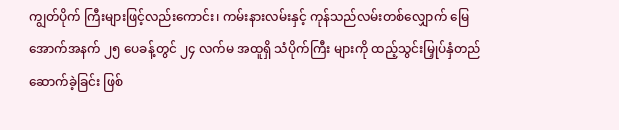ကျွတ်ပိုက် ကြီးများဖြင့်လည်းကောင်း၊ ကမ်းနားလမ်းနှင့် ကုန်သည်လမ်းတစ်လျှောက် မြေအောက်အနက် ၂၅ ပေခန့်တွင် ၂၄ လက်မ အထူရှိ သံပိုက်ကြီး များကို ထည့်သွင်းမြှုပ်နှံတည်ဆောက်ခဲ့ခြင်း ဖြစ်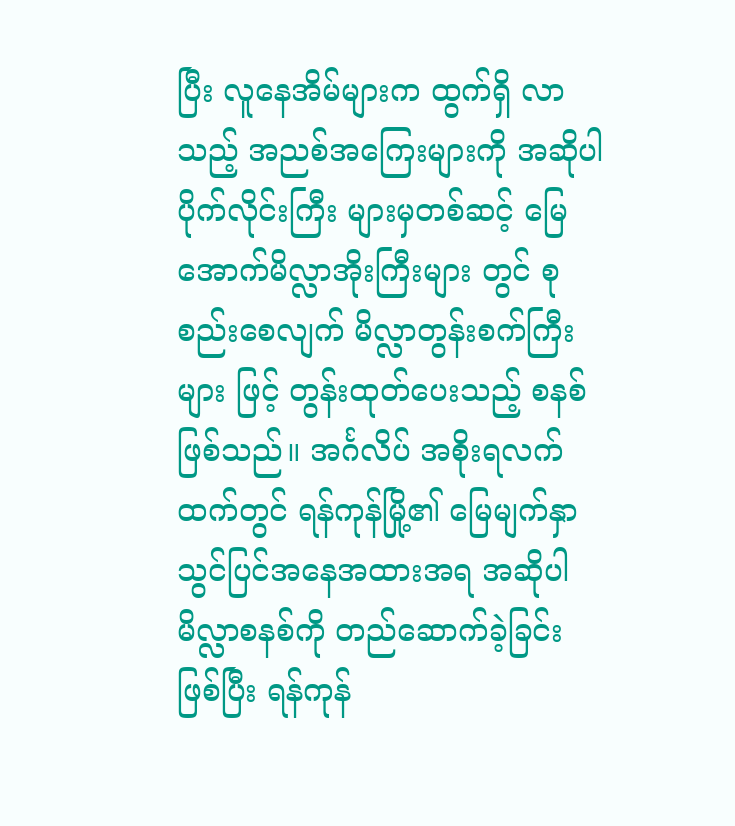ပြီး လူနေအိမ်များက ထွက်ရှိ လာသည့် အညစ်အကြေးများကို အဆိုပါပိုက်လိုင်းကြီး များမှတစ်ဆင့် မြေအောက်မိလ္လာအိုးကြီးများ တွင် စုစည်းစေလျက် မိလ္လာတွန်းစက်ကြီးများ ဖြင့် တွန်းထုတ်ပေးသည့် စနစ်ဖြစ်သည်။ အင်္ဂလိပ် အစိုးရလက်ထက်တွင် ရန်ကုန်မြို့၏ မြေမျက်နှာသွင်ပြင်အနေအထားအရ အဆိုပါမိလ္လာစနစ်ကို တည်ဆောက်ခဲ့ခြင်း ဖြစ်ပြီး ရန်ကုန်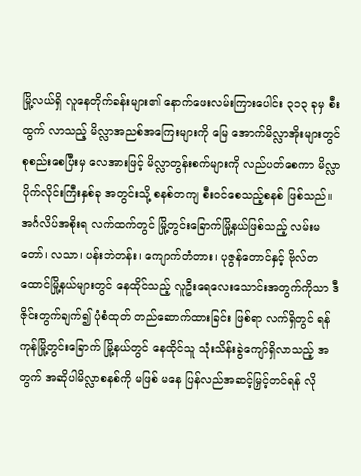မြို့လယ်ရှိ လူနေတိုက်ခန်းများ၏ နောက်ဖေးလမ်းကြားပေါင်း ၃၁၃ ခုမှ စီးထွက် လာသည့် မိလ္လာအညစ်အကြေးများကို မြေ အောက်မိလ္လာအိုးများတွင် စုစည်းစေပြီးမှ လေအားဖြင့် မိလ္လာတွန်းစက်များကို လည်ပတ်စေကာ မိလ္လာပိုက်လိုင်းကြီးနှစ်ခု အတွင်းသို့ စနစ်တကျ စီးဝင်စေသည့်စနစ် ဖြစ်သည်။
အင်္ဂလိပ်အစိုးရ လက်ထက်တွင် မြို့တွင်းခြောက်မြို့နယ်ဖြစ်သည့် လမ်းမတော်၊ လသာ၊ ပန်းဘဲတန်း၊ ကျောက်တံတား၊ ပုဇွန်တောင်နှင့် ဗိုလ်တထောင်မြို့နယ်များတွင် နေထိုင်သည့် လူဦးရေလေးသောင်းအတွက်ကိုသာ ဒီဇိုင်းတွက်ချက်၍ ပုံစံထုတ် တည်ဆောက်ထားခြင်း ဖြစ်ရာ လက်ရှိတွင် ရန်ကုန်မြို့တွင်းခြောက် မြို့နယ်တွင် နေထိုင်သူ သုံးသိန်းခွဲကျော်ရှိလာသည့် အတွက် အဆိုပါမိလ္လာစနစ်ကို မဖြစ် မနေ ပြန်လည်အဆင့်မြှင့်တင်ရန် လို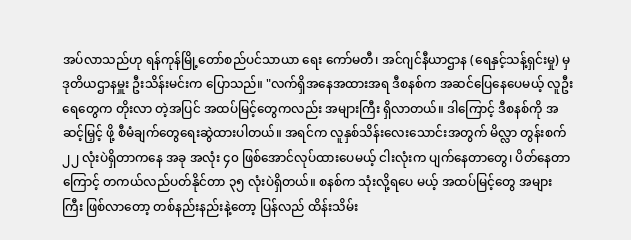အပ်လာသည်ဟု ရန်ကုန်မြို့တော်စည်ပင်သာယာ ရေး ကော်မတီ၊ အင်ဂျင်နီယာဌာန (ရေနှင့်သန့်ရှင်းမှု) မှ ဒုတိယဌာနမှူး ဦးသိန်းမင်းက ပြောသည်။ "လက်ရှိအနေအထားအရ ဒီစနစ်က အဆင်ပြေနေပေမယ့် လူဦးရေတွေက တိုးလာ တဲ့အပြင် အထပ်မြင့်တွေကလည်း အများကြီး ရှိလာတယ်။ ဒါကြောင့် ဒီစနစ်ကို အဆင့်မြှင့် ဖို့ စီမံချက်တွေရေးဆွဲထားပါတယ်။ အရင်က လူနှစ်သိန်းလေးသောင်းအတွက် မိလ္လာ တွန်းစက် ၂၂ လုံးပဲရှိတာကနေ အခု အလုံး ၄၀ ဖြစ်အောင်လုပ်ထားပေမယ့် ငါးလုံးက ပျက်နေတာတွေ၊ ပိတ်နေတာကြောင့် တကယ်လည်ပတ်နိုင်တာ ၃၅ လုံးပဲရှိတယ်။ စနစ်က သုံးလို့ရပေ မယ့် အထပ်မြင့်တွေ အများကြီး ဖြစ်လာတော့ တစ်နည်းနည်းနဲ့တော့ ပြန်လည် ထိန်းသိမ်း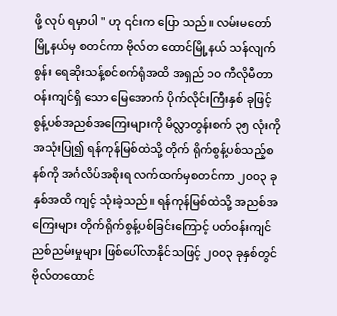ဖို့ လုပ် ရမှာပါ " ဟု ၎င်းက ပြော သည်။ လမ်းမတော် မြို့နယ်မှ စတင်ကာ ဗိုလ်တ ထောင်မြို့နယ် သန်လျက် စွန်း ရေဆိုးသန့်စင်စက်ရုံအထိ အရှည် ၁၀ ကီလိုမီတာဝန်းကျင်ရှိ သော မြေအောက် ပိုက်လိုင်းကြီးနှစ် ခုဖြင့် စွန့်ပစ်အညစ်အကြေးများကို မိလ္လာတွန်းစက် ၃၅ လုံးကို အသုံးပြု၍ ရန်ကုန်မြစ်ထဲသို့ တိုက် ရိုက်စွန့်ပစ်သည့်စနစ်ကို အင်္ဂလိပ်အစိုးရ လက်ထက်မှစတင်ကာ ၂၀၀၃ ခုနှစ်အထိ ကျင့် သုံးခဲ့သည်။ ရန်ကုန်မြစ်ထဲသို့ အညစ်အကြေးများ တိုက်ရိုက်စွန့်ပစ်ခြင်းကြောင့် ပတ်ဝန်းကျင်ညစ်ညမ်းမှုများ ဖြစ်ပေါ်လာနိုင်သဖြင့် ၂၀၀၃ ခုနှစ်တွင် ဗိုလ်တထောင်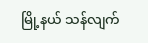မြို့နယ် သန်လျက်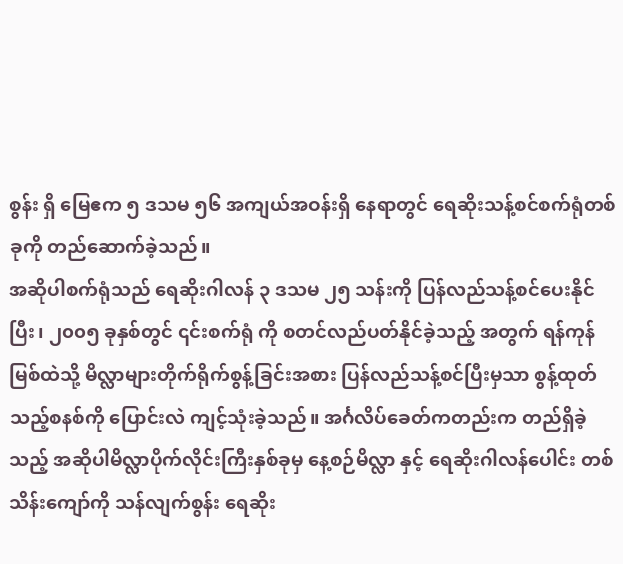စွန်း ရှိ မြေဧက ၅ ဒသမ ၅၆ အကျယ်အဝန်းရှိ နေရာတွင် ရေဆိုးသန့်စင်စက်ရုံတစ်ခုကို တည်ဆောက်ခဲ့သည်။
အဆိုပါစက်ရုံသည် ရေဆိုးဂါလန် ၃ ဒသမ ၂၅ သန်းကို ပြန်လည်သန့်စင်ပေးနိုင်ပြီး၊ ၂၀၀၅ ခုနှစ်တွင် ၎င်းစက်ရုံ ကို စတင်လည်ပတ်နိုင်ခဲ့သည့် အတွက် ရန်ကုန် မြစ်ထဲသို့ မိလ္လာများတိုက်ရိုက်စွန့်ခြင်းအစား ပြန်လည်သန့်စင်ပြီးမှသာ စွန့်ထုတ်သည့်စနစ်ကို ပြောင်းလဲ ကျင့်သုံးခဲ့သည်။ အင်္ဂလိပ်ခေတ်ကတည်းက တည်ရှိခဲ့သည့် အဆိုပါမိလ္လာပိုက်လိုင်းကြီးနှစ်ခုမှ နေ့စဉ်မိလ္လာ နှင့် ရေဆိုးဂါလန်ပေါင်း တစ်သိန်းကျော်ကို သန်လျက်စွန်း ရေဆိုး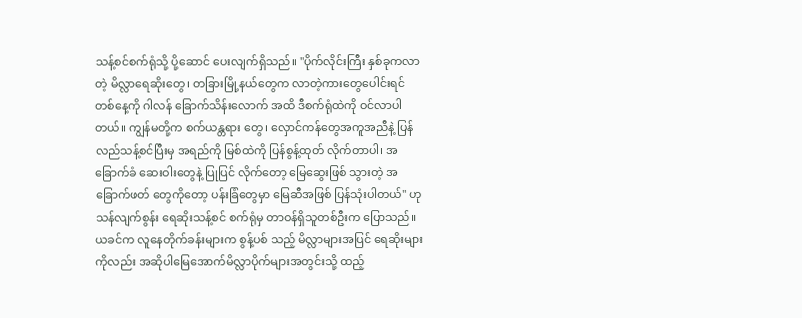သန့်စင်စက်ရုံသို့ ပို့ဆောင် ပေးလျက်ရှိသည်။ "ပိုက်လိုင်းကြီး နှစ်ခုကလာ တဲ့ မိလ္လာရေဆိုးတွေ၊ တခြားမြို့နယ်တွေက လာတဲ့ကားတွေပေါင်းရင် တစ်နေ့ကို ဂါလန် ခြောက်သိန်းလောက် အထိ ဒီစက်ရုံထဲကို ဝင်လာပါ တယ်။ ကျွန်မတို့က စက်ယန္တရား တွေ၊ လှောင်ကန်တွေအကူအညီနဲ့ ပြန်လည်သန့်စင်ပြီးမှ အရည်ကို မြစ်ထဲကို ပြန်စွန့်ထုတ် လိုက်တာပါ၊ အခြောက်ခံ ဆေးဝါးတွေနဲ့ ပြုပြင် လိုက်တော့ မြေဆွေးဖြစ် သွားတဲ့ အခြောက်ဖတ် တွေကိုတော့ ပန်းခြံတွေမှာ မြေဆီအဖြစ် ပြန်သုံးပါတယ်" ဟု သန်လျက်စွန်း ရေဆိုးသန့်စင် စက်ရုံမှ တာဝန်ရှိသူတစ်ဦးက ပြောသည်။
ယခင်က လူနေတိုက်ခန်းများက စွန့်ပစ် သည့် မိလ္လာများအပြင် ရေဆိုးများကိုလည်း အဆိုပါမြေအောက်မိလ္လာပိုက်များအတွင်းသို့ ထည့်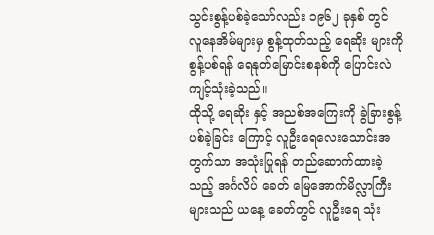သွင်းစွန့်ပစ်ခဲ့သော်လည်း ၁၉၆၂ ခုနှစ် တွင် လူနေအိမ်များမှ စွန့်ထုတ်သည့် ရေဆိုး များကို စွန့်ပစ်ရန် ရေနုတ်မြောင်းစနစ်ကို ပြောင်းလဲကျင့်သုံးခဲ့သည်။
ထိုသို့ ရေဆိုး နှင့် အညစ်အကြေးကို ခွဲခြားစွန့်ပစ်ခဲ့ခြင်း ကြောင့် လူဦးရေလေးသောင်းအတွက်သာ အသုံးပြုရန် တည်ဆောက်ထားခဲ့သည့် အင်္ဂလိပ် ခေတ် မြေအောက်မိလ္လာကြီးများသည် ယနေ့ ခေတ်တွင် လူဦးရေ သုံး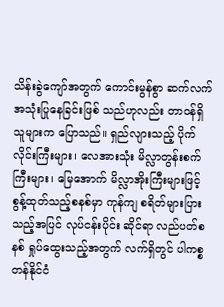သိန်းခွဲကျော်အတွက် ကောင်းမွန်စွာ ဆက်လက် အသုံးပြုနေခြင်းဖြစ် သည်ဟုလည်း တာဝန်ရှိသူများက ပြောသည်။ ရှည်လျားသည့် ပိုက်လိုင်းကြီးများ၊ လေအားသုံး မိလ္လာတွန်းစက်ကြီးများ၊ မြေအောက် မိလ္လာအိုးကြီးများဖြင့် စွန့်ထုတ်သည့်စနစ်မှာ ကုန်ကျ စရိတ်များပြားသည့်အပြင် လုပ်ငန်းပိုင်း ဆိုင်ရာ လည်ပတ်စနစ် ရှုပ်ထွေးသည့်အတွက် လက်ရှိတွင် ပါကစ္စတန်နိုင်ငံ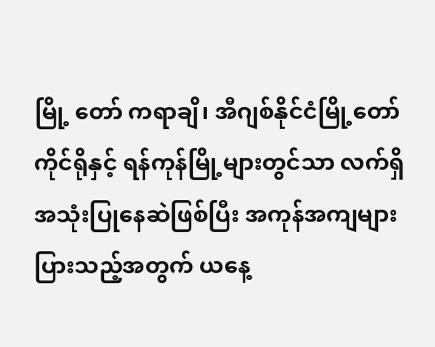မြို့ တော် ကရာချိ၊ အီဂျစ်နိုင်ငံမြို့တော် ကိုင်ရိုနှင့် ရန်ကုန်မြို့များတွင်သာ လက်ရှိ အသုံးပြုနေဆဲဖြစ်ပြီး အကုန်အကျများပြားသည့်အတွက် ယနေ့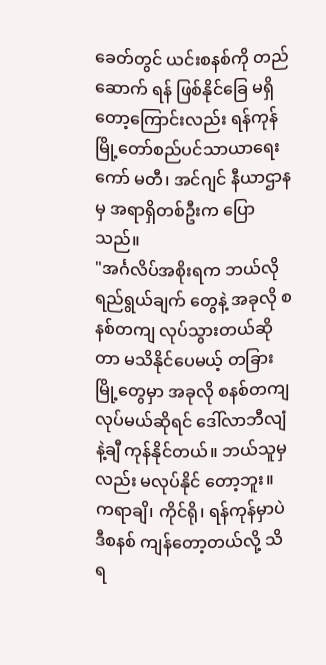ခေတ်တွင် ယင်းစနစ်ကို တည်ဆောက် ရန် ဖြစ်နိုင်ခြေ မရှိတော့ကြောင်းလည်း ရန်ကုန် မြို့တော်စည်ပင်သာယာရေးကော် မတီ၊ အင်ဂျင် နီယာဌာနမှ အရာရှိတစ်ဦးက ပြောသည်။
"အင်္ဂလိပ်အစိုးရက ဘယ်လိုရည်ရွယ်ချက် တွေနဲ့ အခုလို စနစ်တကျ လုပ်သွားတယ်ဆိုတာ မသိနိုင်ပေမယ့် တခြားမြို့တွေမှာ အခုလို စနစ်တကျ လုပ်မယ်ဆိုရင် ဒေါ်လာဘီလျံနဲ့ချီ ကုန်နိုင်တယ်။ ဘယ်သူမှလည်း မလုပ်နိုင် တော့ဘူး။ ကရာချိ၊ ကိုင်ရို၊ ရန်ကုန်မှာပဲ ဒီစနစ် ကျန်တော့တယ်လို့ သိရ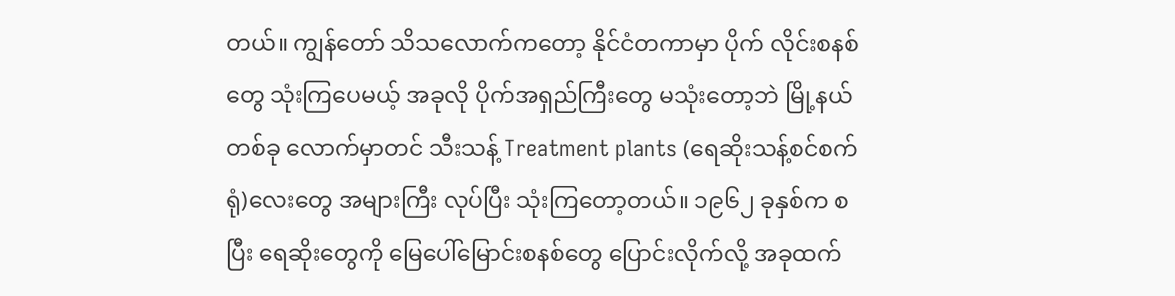တယ်။ ကျွန်တော် သိသလောက်ကတော့ နိုင်ငံတကာမှာ ပိုက် လိုင်းစနစ်တွေ သုံးကြပေမယ့် အခုလို ပိုက်အရှည်ကြီးတွေ မသုံးတော့ဘဲ မြို့နယ်တစ်ခု လောက်မှာတင် သီးသန့် Treatment plants (ရေဆိုးသန့်စင်စက်ရုံ)လေးတွေ အများကြီး လုပ်ပြီး သုံးကြတော့တယ်။ ၁၉၆၂ ခုနှစ်က စပြီး ရေဆိုးတွေကို မြေပေါ်မြောင်းစနစ်တွေ ပြောင်းလိုက်လို့ အခုထက်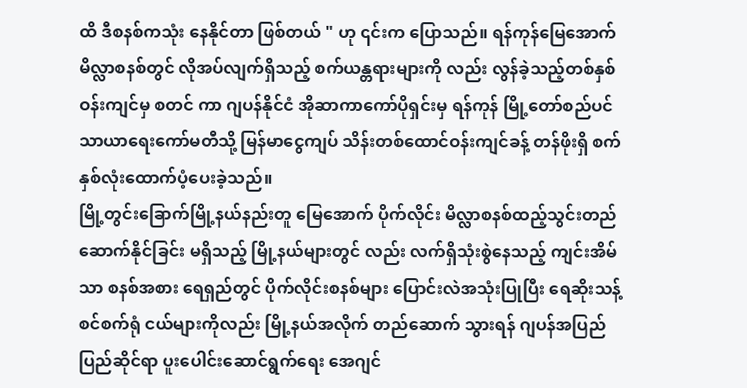ထိ ဒီစနစ်ကသုံး နေနိုင်တာ ဖြစ်တယ် " ဟု ၎င်းက ပြောသည်။ ရန်ကုန်မြေအောက် မိလ္လာစနစ်တွင် လိုအပ်လျက်ရှိသည့် စက်ယန္တရားများကို လည်း လွန်ခဲ့သည့်တစ်နှစ်ဝန်းကျင်မှ စတင် ကာ ဂျပန်နိုင်ငံ အိုဆာကာကော်ပိုရှင်းမှ ရန်ကုန် မြို့တော်စည်ပင်သာယာရေးကော်မတီသို့ မြန်မာငွေကျပ် သိန်းတစ်ထောင်ဝန်းကျင်ခန့် တန်ဖိုးရှိ စက်နှစ်လုံးထောက်ပံ့ပေးခဲ့သည်။
မြို့တွင်းခြောက်မြို့နယ်နည်းတူ မြေအောက် ပိုက်လိုင်း မိလ္လာစနစ်ထည့်သွင်းတည်ဆောက်နိုင်ခြင်း မရှိသည့် မြို့နယ်များတွင် လည်း လက်ရှိသုံးစွဲနေသည့် ကျင်းအိမ်သာ စနစ်အစား ရေရှည်တွင် ပိုက်လိုင်းစနစ်များ ပြောင်းလဲအသုံးပြုပြီး ရေဆိုးသန့်စင်စက်ရုံ ငယ်များကိုလည်း မြို့နယ်အလိုက် တည်ဆောက် သွားရန် ဂျပန်အပြည်ပြည်ဆိုင်ရာ ပူးပေါင်းဆောင်ရွက်ရေး အေဂျင်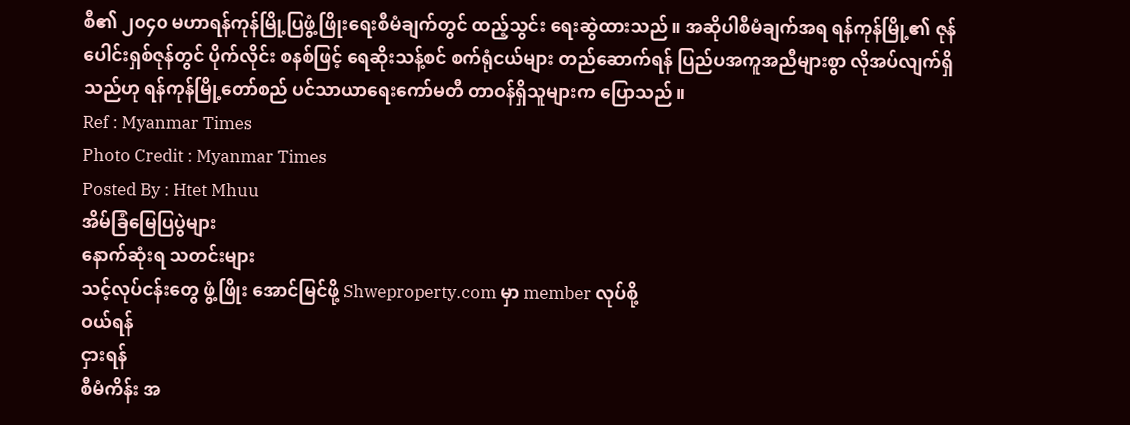စီ၏ ၂၀၄၀ မဟာရန်ကုန်မြို့ပြဖွံ့ဖြိုးရေးစီမံချက်တွင် ထည့်သွင်း ရေးဆွဲထားသည်။ အဆိုပါစီမံချက်အရ ရန်ကုန်မြို့၏ ဇုန်ပေါင်းရှစ်ဇုန်တွင် ပိုက်လိုင်း စနစ်ဖြင့် ရေဆိုးသန့်စင် စက်ရုံငယ်များ တည်ဆောက်ရန် ပြည်ပအကူအညီများစွာ လိုအပ်လျက်ရှိသည်ဟု ရန်ကုန်မြို့တော်စည် ပင်သာယာရေးကော်မတီ တာဝန်ရှိသူများက ပြောသည်။
Ref : Myanmar Times
Photo Credit : Myanmar Times
Posted By : Htet Mhuu
အိမ်ခြံမြေပြပွဲများ
နောက်ဆုံးရ သတင်းများ
သင့်လုပ်ငန်းတွေ ဖွံ့ဖြိုး အောင်မြင်ဖို့ Shweproperty.com မှာ member လုပ်စို့
ဝယ်ရန်
ငှားရန်
စီမံကိန်း အ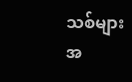သစ်များ
အ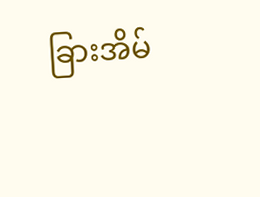ခြားအိမ်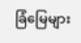ခြံမြေများ